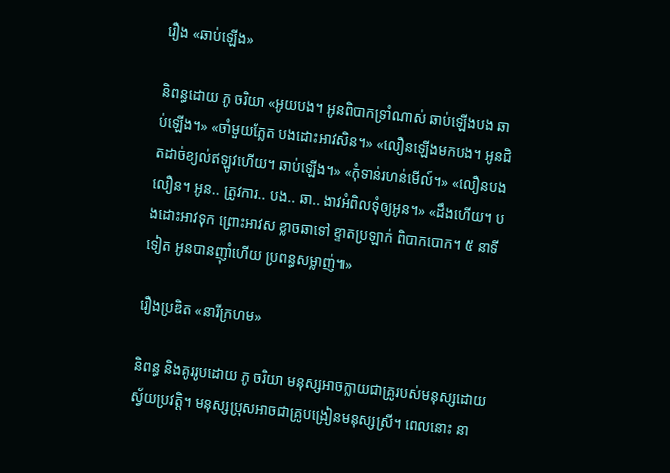រឿង «ឆាប់ឡើង»

និពន្ធដោយ ភូ ចរិយា «អូយបង។ អូនពិបាកទ្រាំណាស់ ឆាប់ឡើងបង ឆាប់ឡើង។» «ចាំមួយភ្លែត បងដោះអាវសិន។» «លឿនឡើងមកបង។ អូនជិតដាច់ខ្យល់ឥឡូវហើយ។ ឆាប់ឡើង។» «កុំទាន់រហន់មើល៍។» «លឿនបង លឿន។ អូន.. ត្រូវការ.. បង.. ឆា.. ងាវអំពិលទុំឲ្យអូន។» «ដឹងហើយ។ បងដោះអាវទុក ព្រោះអាវស ខ្លាចឆាទៅ ខ្ទាតប្រឡាក់ ពិបាកបោក។ ៥ នាទីទៀត អូនបានញ៉ាំហើយ ប្រពន្ធសម្លាញ់៕»

រឿងប្រឌិត «នារីក្រហម»

និពន្ធ និងគូររូបដោយ ភូ ចរិយា មនុស្សអាចក្លាយជាគ្រូរបស់មនុស្សដោយស្វ័យប្រវត្តិ។ មនុស្សប្រុសអាចជាគ្រូបង្រៀនមនុស្សស្រី។ ពេលនោះ នា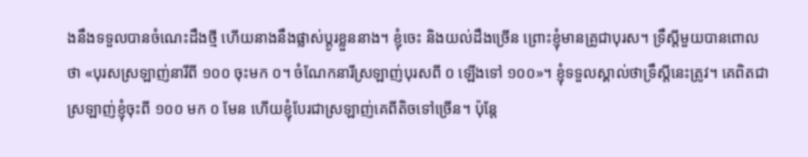ងនឹងទទួលបានចំណេះដឹងថ្មី ហើយនាងនឹងផ្លាស់ប្តូរខ្លួននាង។ ខ្ញុំចេះ និងយល់ដឹងច្រើន ព្រោះខ្ញុំមានគ្រូជាបុរស។ ទ្រឹស្តីមួយបានពោលថា «បុរសស្រឡាញ់នារីពី ១០០ ចុះមក ០។ ចំណែកនារីស្រឡាញ់បុរសពី ០ ឡើងទៅ ១០០»។ ខ្ញុំទទួលស្គាល់ថាទ្រឹស្តីនេះត្រូវ។ គេពិតជាស្រឡាញ់ខ្ញុំចុះពី ១០០ មក ០ មែន ហើយខ្ញុំបែរជាស្រឡាញ់គេពីតិចទៅច្រើន។ ប៉ុន្តែ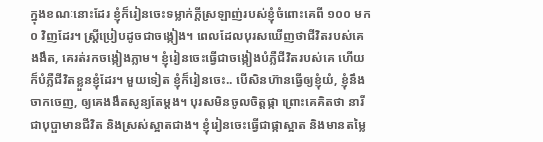ក្នុងខណៈនោះដែរ ខ្ញុំក៏រៀនចេះទម្លាក់ក្តីស្រឡាញ់របស់ខ្ញុំចំពោះគេពី ១០០ មក ០ វិញដែរ។ ស្ត្រីប្រៀបដូចជាចង្កៀង។ ពេលដែលបុរសឃើញថាជីវិតរបស់គេងងឹត, គេរត់រកចង្កៀងភ្លាម។ ខ្ញុំរៀនចេះធ្វើជាចង្កៀងបំភ្លឺជីវិតរបស់គេ ហើយក៏បំភ្លឺជីវិតខ្លួនខ្ញុំដែរ។ មួយទៀត ខ្ញុំក៏រៀនចេះ.. បើសិនហ៊ានធ្វើឲ្យខ្ញុំយំ, ខ្ញុំនឹងចាកចេញ, ឲ្យគេងងឹតសូន្យតែម្តង។ បុរសមិនចូលចិត្តផ្កា ព្រោះគេគិតថា នារីជាបុប្ផាមានជីវិត និងស្រស់ស្អាតជាង។ ខ្ញុំរៀនចេះធ្វើជាផ្កាស្អាត និងមានតម្លៃ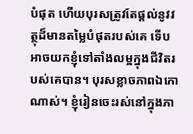បំផុត ហើយបុរសត្រូវតែផ្តល់នូវវត្ថុដ៏មានតម្លៃបំផុតរបស់គេ ទើបអាចយកខ្ញុំទៅតាំងលម្អក្នុងជីវិតរបស់គេបាន។ បុរសខ្លាចភាពឯកោណាស់។ ខ្ញុំរៀនចេះរស់នៅក្នុងភា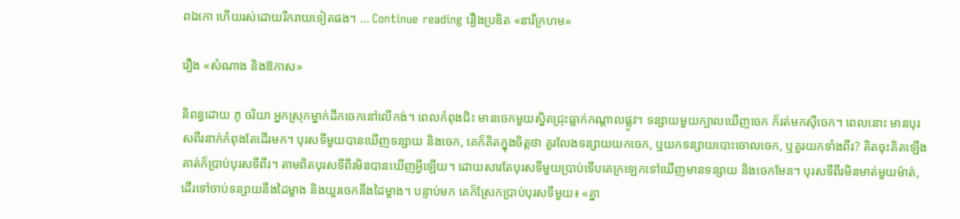ពឯកោ ហើយរស់ដោយរីករាយទៀតផង។ … Continue reading រឿងប្រឌិត «នារីក្រហម»

រឿង «សំណាង និងឱកាស»

និពន្ធដោយ ភូ ចរិយា អ្នកស្រុកម្នាក់ដឹកចេកនៅលើកង់។ ពេលកំពុងជិះ មានចេកមួយស្និតជ្រុះធ្លាក់កណ្តាលផ្លូវ។ ទន្សាយមួយក្បាលឃើញចេក ក៏រត់មកស៊ីចេក។ ពេលនោះ មានបុរសពីរនាក់កំពុងតែដើរមក។ បុរសទីមួយបានឃើញទន្សាយ និងចេក, គេក៏គិតក្នុងចិត្តថា គួរលែងទន្សាយយកចេក, ឬយកទន្សាយបោះចោលចេក, ឬគួរយកទាំងពីរ? គិតចុះគិតឡើង គាត់ក៏ប្រាប់បុរសទីពីរ។ តាមពិតបុរសទីពីរមិនបានឃើញអ្វីឡើយ។ ដោយសារតែបុរសទីមួយប្រាប់ទើបគេក្រឡេកទៅឃើញមានទន្សាយ និងចេកមែន។ បុរសទីពីរមិនមាត់មួយម៉ាត់, ដើរទៅចាប់ទន្សាយនឹងដៃម្ខាង និងយួរចេកនឹងដៃម្ខាង។ បន្ទាប់មក គេក៏ស្រែកប្រាប់បុរសទីមួយ៖ «គ្នា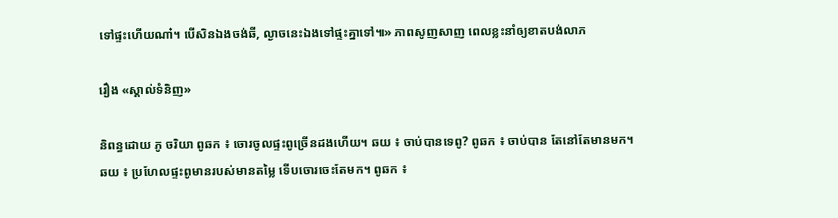ទៅផ្ទះហើយណា៎។ បើសិនឯងចង់ឆី, ល្ងាចនេះឯងទៅផ្ទះគ្នាទៅ៕» ភាពសូញសាញ ពេលខ្លះនាំឲ្យខាតបង់លាភ

រឿង «ស្គាល់ទំនិញ»

និពន្ធដោយ ភូ ចរិយា ពូឆក ៖ ចោរចូលផ្ទះពូច្រើនដងហើយ។ ឆយ ៖ ចាប់បានទេពូ? ពូឆក ៖ ចាប់បាន តែនៅតែមានមក។ ឆយ ៖ ប្រហែលផ្ទះពូមានរបស់មានតម្លៃ ទើបចោរចេះតែមក។ ពូឆក ៖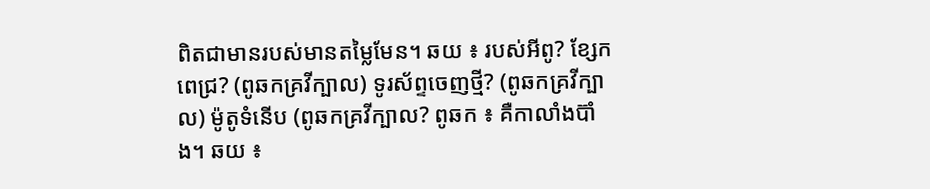ពិតជាមានរបស់មានតម្លៃមែន។ ឆយ ៖ របស់អីពូ? ខ្សែកពេជ្រ? (ពូឆកគ្រវីក្បាល) ទូរស័ព្ទចេញថ្មី? (ពូឆកគ្រវីក្បាល) ម៉ូតូទំនើប (ពូឆកគ្រវីក្បាល? ពូឆក ៖ គឺកាលាំងប៊ាំង។ ឆយ ៖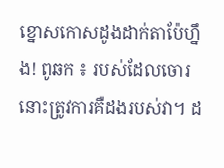ខ្នោសកោសដូងដាក់តាប៉ែហ្នឹង! ពូឆក ៖ របស់ដែលចោរនោះត្រូវការគឺដងរបស់វា។ ដ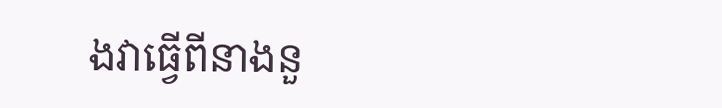ងវាធ្វើពីនាងនួ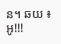ន។ ឆយ ៖ អូ!!!